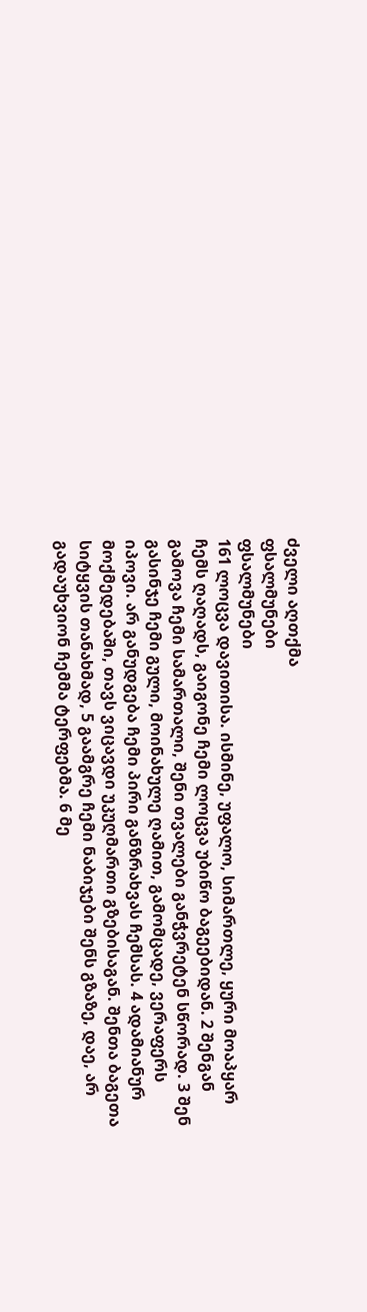ძველი აღთქმა
ფსალმუნები
ფსალმუნები
161 ლოცვა დავითისა. ისმინე, უფალო, სიმართლე, ყური მოაპყარ ჩემს ღაღადს, გაიგონე ჩემი ლოცვა უბიწო ბაგეებიდან. 2 შენგან გამოვა ჩემი სამართალი, შენი თვალები განჭვრეტენ სწორად. 3 შენ გასინჯე ჩემი გული, მოინახულე ღამით, გამომცადე, ვერაფერს იპოვი. არ განუდგება ჩემი პირი განზრახვას ჩემსას. 4 ადამიანურ მოქმედებაში, თავს ვიცავდი უკუღმართი გზებისაგან. შენთა ბაგეთა სიტყვის თანახმად, 5 გაამგრე ჩემი ნაბიჯები შენს გზაზე, დაე, არ გადაუხვიონ ჩემმა ტერფებმა. 6 მე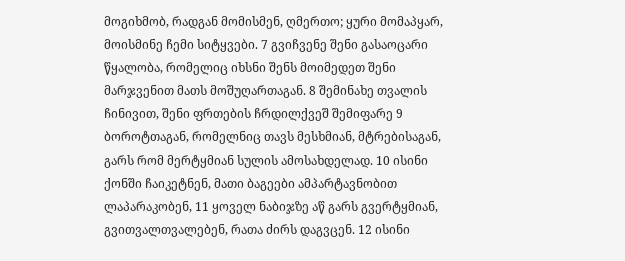მოგიხმობ, რადგან მომისმენ, ღმერთო; ყური მომაპყარ, მოისმინე ჩემი სიტყვები. 7 გვიჩვენე შენი გასაოცარი წყალობა, რომელიც იხსნი შენს მოიმედეთ შენი მარჯვენით მათს მოშუღართაგან. 8 შემინახე თვალის ჩინივით, შენი ფრთების ჩრდილქვეშ შემიფარე 9 ბოროტთაგან, რომელნიც თავს მესხმიან, მტრებისაგან, გარს რომ მერტყმიან სულის ამოსახდელად. 10 ისინი ქონში ჩაიკეტნენ, მათი ბაგეები ამპარტავნობით ლაპარაკობენ, 11 ყოველ ნაბიჯზე აწ გარს გვერტყმიან, გვითვალთვალებენ, რათა ძირს დაგვცენ. 12 ისინი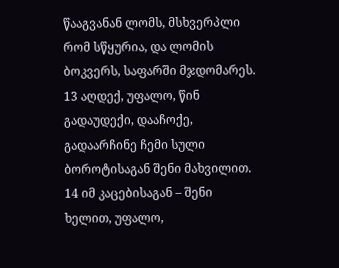წააგვანან ლომს, მსხვერპლი რომ სწყურია, და ლომის ბოკვერს, საფარში მჯდომარეს. 13 აღდექ, უფალო, წინ გადაუდექი, დააჩოქე, გადაარჩინე ჩემი სული ბოროტისაგან შენი მახვილით. 14 იმ კაცებისაგან – შენი ხელით, უფალო,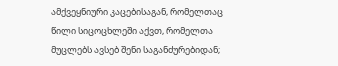ამქვეყნიური კაცებისაგან, რომელთაც წილი სიცოცხლეში აქვთ, რომელთა მუცლებს ავსებ შენი საგანძურებიდან;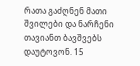რათა გაძღნენ მათი შვილები და ნარჩენი თავიანთ ბავშვებს დაუტოვონ. 15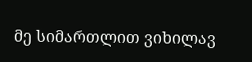მე სიმართლით ვიხილავ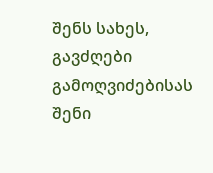შენს სახეს, გავძღები გამოღვიძებისას შენი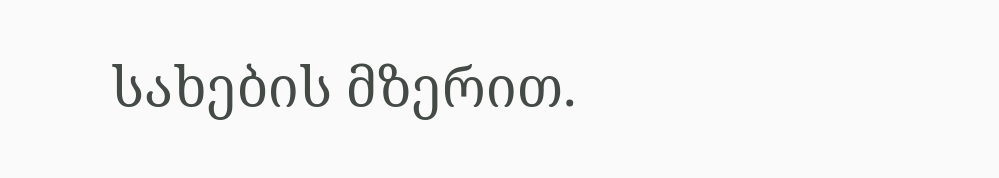სახების მზერით.